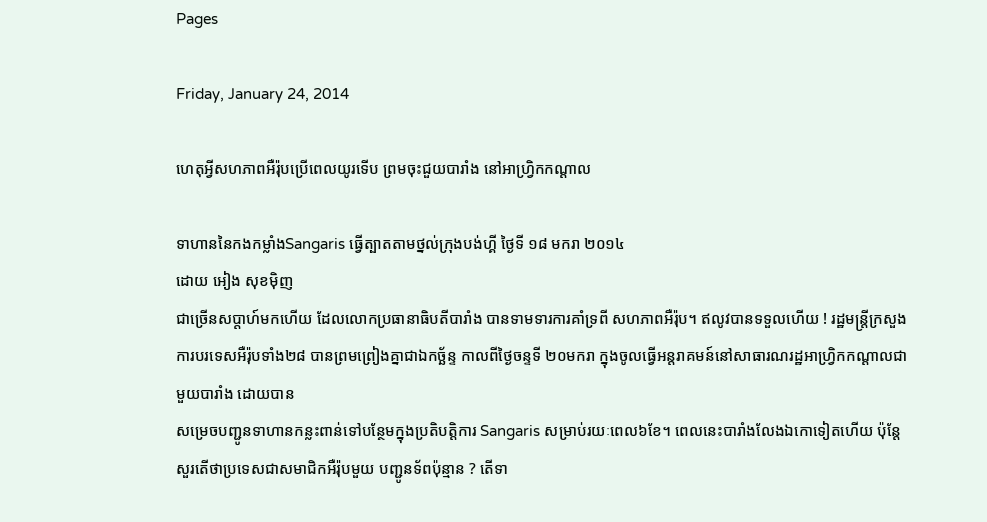Pages

Friday, January 24, 2014

ហេតុអ្វីសហភាពអឺរ៉ុបប្រើពេលយូរទើប ព្រមចុះជួយបារាំង នៅអាហ្វ្រិកកណ្តាល

ទាហាននៃកងកម្លាំងSangaris ធ្វើត្បាតតាមថ្នល់ក្រុងបង់ហ្គី ថ្ងៃទី ១៨ មករា ២០១៤
ដោយ អៀង សុខម៉ិញ
ជាច្រើនសប្តាហ៍មកហើយ ដែលលោកប្រធានាធិបតីបារាំង បានទាមទារការគាំទ្រពី សហភាពអឺរ៉ុប។ ឥលូវបានទទួលហើយ ! រដ្ឋមន្ត្រីក្រសួងការបរទេសអឺរ៉ុបទាំង២៨ បានព្រមព្រៀងគ្នាជាឯកច្ឆ័ន្ទ កាលពីថ្ងៃចន្ទទី ២០មករា ក្នុងចូលធ្វើអន្តរាគមន៍នៅសាធារណរដ្ឋអាហ្វ្រិកកណ្តាលជាមួយបារាំង ដោយបាន
សម្រេចបញ្ជូនទាហានកន្លះពាន់ទៅបន្ថែមក្នុងប្រតិបត្តិការ Sangaris សម្រាប់រយៈពេល៦ខែ។ ពេលនេះបារាំងលែងឯកោទៀតហើយ ប៉ុន្តែសួរតើថាប្រទេសជាសមាជិកអឺរ៉ុបមួយ បញ្ជូនទ័ពប៉ុន្មាន ? តើទា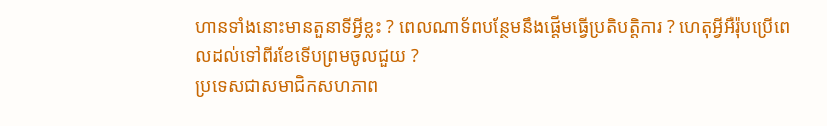ហានទាំងនោះមានតួនាទីអ្វីខ្លះ ? ពេលណាទ័ពបន្ថែមនឹងផ្តើមធ្វើប្រតិបត្តិការ ? ហេតុអ្វីអឺរ៉ុបប្រើពេលដល់ទៅពីរខែទើបព្រមចូលជួយ ?
ប្រទេសជាសមាជិកសហភាព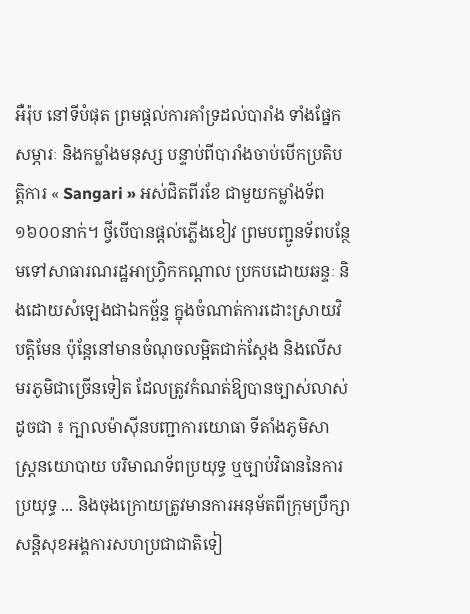អឺរ៉ុប នៅទីបំផុត ព្រមផ្តល់ការគាំទ្រដល់បារាំង ទាំងផ្នែកសម្ភារៈ និងកម្លាំងមនុស្ស បន្ទាប់ពីបារាំងចាប់បើកប្រតិបត្តិការ « Sangari » អស់ជិតពីរខែ ជាមួយកម្លាំងទ័ព១៦០០នាក់។ ថ្វីបើបានផ្តល់ភ្លើងខៀវ ព្រមបញ្ជូនទ័ពបន្ថែមទៅសាធារណរដ្ឋអាហ្វ្រិកកណ្តាល ប្រកបដោយឆន្ទៈ និងដោយសំឡេងជាឯកច្ឆ័ន្ទ ក្នុងចំណាត់ការដោះស្រាយវិបត្តិមែន ប៉ុន្តែនៅមានចំណុចលម្អិតជាក់ស្តែង និងលើសមរភូមិជាច្រើនទៀត ដែលត្រូវកំណត់ឱ្យបានច្បាស់លាស់ ដូចជា ៖ ក្បាលម៉ាស៊ីនបញ្ជាការយោធា ទីតាំងភូមិសាស្ត្រនយោបាយ បរិមាណទ័ពប្រយុទ្ធ ឬច្បាប់វិធាននៃការប្រយុទ្ធ ... និងចុងក្រោយត្រូវមានការអនុម័តពីក្រុមប្រឹក្សាសន្តិសុខអង្គការសហប្រជាជាតិទៀ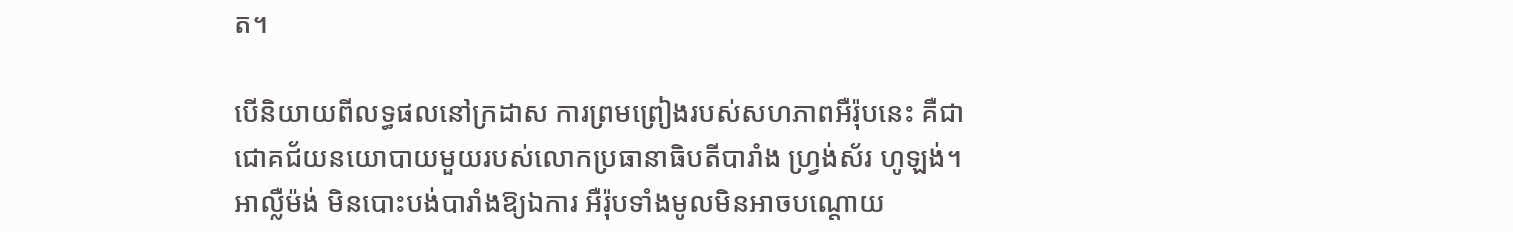ត។

បើនិយាយពីលទ្ធផលនៅក្រដាស ការព្រមព្រៀងរបស់សហភាពអឺរ៉ុបនេះ គឺជាជោគជ័យនយោបាយមួយរបស់លោកប្រធានាធិបតីបារាំង ហ្វ្រង់ស័រ ហូឡង់។ អាល្លឺម៉ង់ មិនបោះបង់បារាំងឱ្យឯការ អឺរ៉ុបទាំងមូលមិនអាចបណ្តោយ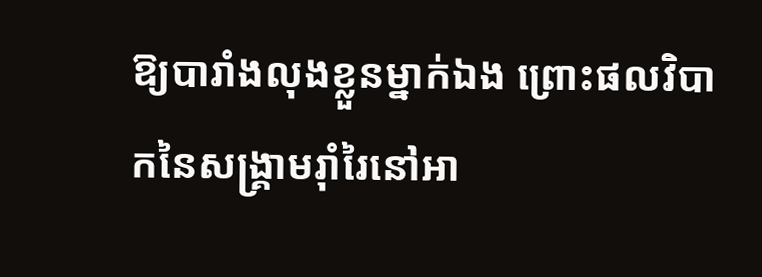ឱ្យបារាំងលុងខ្លួនម្នាក់ឯង ព្រោះផលវិបាកនៃសង្គ្រាមរ៉ាំរៃនៅអា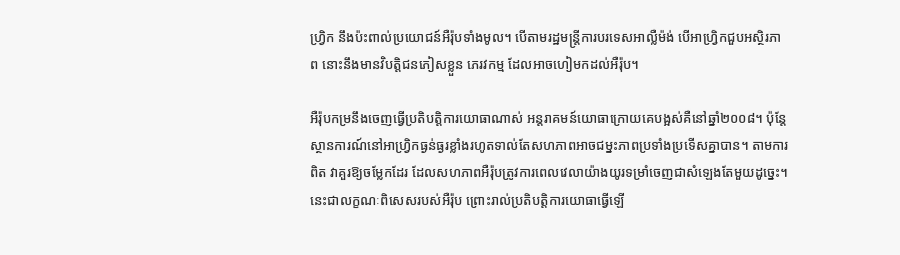ហ្វ្រិក នឹងប៉ះពាល់ប្រយោជន៍អឺរ៉ុបទាំងមូល។ បើតាមរដ្ឋមន្ត្រីការបរទេសអាល្លឺម៉ង់ បើអាហ្វ្រិកជួបអស្ថិរភាព នោះនឹងមានវិបត្តិជនភៀសខ្លួន ភេរវកម្ម ដែលអាចហៀមកដល់អឺរ៉ុប។

អឺរ៉ុបកម្រនឹងចេញធ្វើប្រតិបត្តិការយោធាណាស់ អន្តរាគមន៍យោធាក្រោយគេបង្អស់គឺនៅឆ្នាំ២០០៨។ ប៉ុន្តែស្ថានការណ៍នៅអាហ្វ្រិកធ្ងន់ធ្ងរខ្លាំងរហូតទាល់តែសហភាពអាចជម្នះភាពប្រទាំងប្រទើសគ្នាបាន។ តាមការពិត វាគួរឱ្យចម្លែកដែរ ដែលសហភាពអឺរ៉ុបត្រូវការពេលវេលាយ៉ាងយូរទម្រាំចេញជាសំឡេងតែមួយដូច្នេះ។ នេះជាលក្ខណៈពិសេសរបស់អឺរ៉ុប ព្រោះរាល់ប្រតិបត្តិការយោធាធ្វើឡើ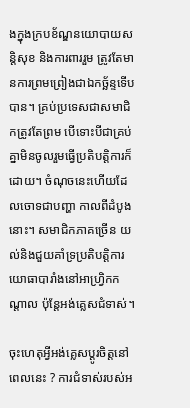ងក្នុងក្របខ័ណ្ឌនយោបាយសន្តិសុខ និងការពាររួម ត្រូវតែមានការព្រមព្រៀងជាឯកច្ឆ័ន្ទទើបបាន។ គ្រប់ប្រទេសជាសមាជិកត្រូវតែព្រម បើទោះបីជាគ្រប់គ្នាមិនចូលរួមធ្វើប្រតិបត្តិការក៏ដោយ។ ចំណុចនេះហើយដែលចោទជាបញ្ហា កាលពីដំបូងនោះ។ សមាជិកភាគច្រើន យល់និងជួយគាំទ្រប្រតិបត្តិការយោធាបារាំងនៅអាហ្វ្រិកកណ្តាល ប៉ុន្តែអង់គ្លេសជំទាស់។

ចុះហេតុអ្វីអង់គ្លេសប្តូរចិត្តនៅពេលនេះ ? ការជំទាស់របស់អ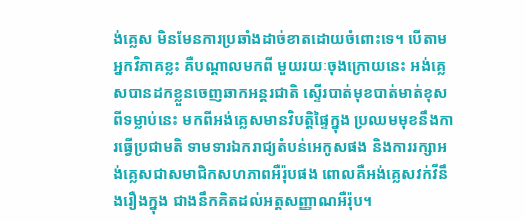ង់គ្លេស មិនមែនការប្រឆាំងដាច់ខាតដោយចំពោះទេ។ បើតាមអ្នកវិភាគខ្លះ គឺបណ្តាលមកពី មួយរយៈចុងក្រោយនេះ អង់គ្លេសបានដកខ្លួនចេញឆាកអន្តរជាតិ ស្ទើរបាត់មុខបាត់មាត់ខុសពីទម្លាប់នេះ មកពីអង់គ្លេសមានវិបត្តិផ្ទៃក្នុង ប្រឈមមុខនឹងការធ្វើប្រជាមតិ ទាមទារឯករាជ្យតំបន់អេកូសផង និងការរក្សាអង់គ្លេសជាសមាជិកសហភាពអឺរ៉ុបផង ពោលគឺអង់គ្លេសវក់វីនឹងរឿងក្នុង ជាងនឹកគិតដល់អត្តសញ្ញាណអឺរ៉ុប។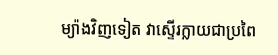ម្យ៉ាងវិញទៀត វាស្ទើរក្លាយជាប្រពៃ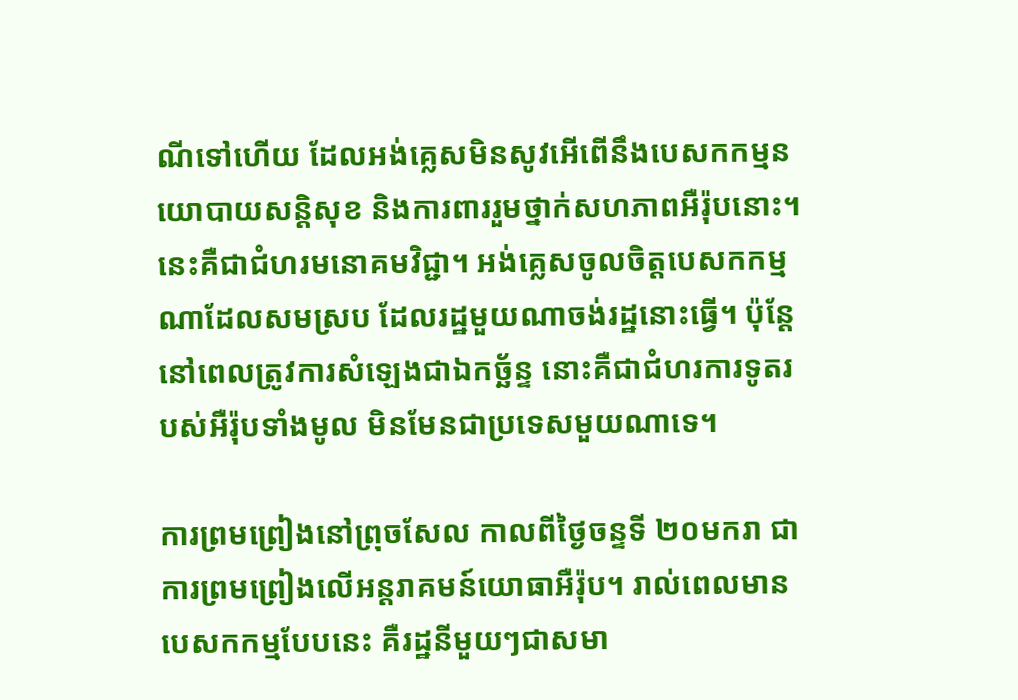ណីទៅហើយ ដែលអង់គ្លេសមិនសូវអើពើនឹងបេសកកម្មនយោបាយសន្តិសុខ និងការពាររួមថ្នាក់សហភាពអឺរ៉ុបនោះ។ នេះគឺជាជំហរមនោគមវិជ្ជា។ អង់គ្លេសចូលចិត្តបេសកកម្មណាដែលសមស្រប ដែលរដ្ឋមួយណាចង់រដ្ឋនោះធ្វើ។ ប៉ុន្តែនៅពេលត្រូវការសំឡេងជាឯកច្ឆ័ន្ទ នោះគឺជាជំហរការទូតរបស់អឺរ៉ុបទាំងមូល មិនមែនជាប្រទេសមួយណាទេ។

ការព្រមព្រៀងនៅព្រុចសែល កាលពីថ្ងៃចន្ទទី ២០មករា ជាការព្រមព្រៀងលើអន្តរាគមន៍យោធាអឺរ៉ុប។ រាល់ពេលមានបេសកកម្មបែបនេះ គឺរដ្ឋនីមួយៗជាសមា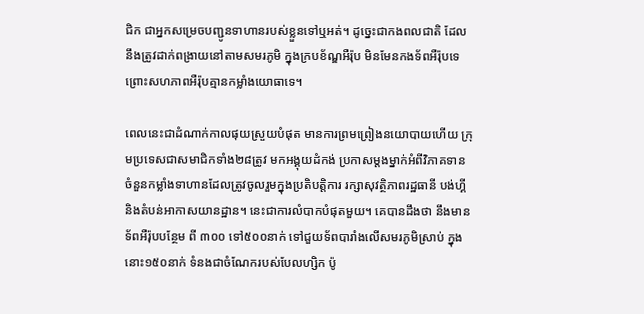ជិក ជាអ្នកសម្រេចបញ្ជូនទាហានរបស់ខ្លួនទៅឬអត់។ ដូច្នេះជាកងពលជាតិ ដែលនឹងត្រូវដាក់ពង្រាយនៅតាមសមរភូមិ ក្នុងក្របខ័ណ្ឌអឺរ៉ុប មិនមែនកងទ័ពអឺរ៉ុបទេ ព្រោះសហភាពអឺរ៉ុបគ្មានកម្លាំងយោធាទេ។

ពេលនេះជាដំណាក់កាលផុយស្រួយបំផុត មានការព្រមព្រៀងនយោបាយហើយ ក្រុមប្រទេសជាសមាជិកទាំង២៨ត្រូវ មកអង្គុយដំកង់ ប្រកាសម្តងម្នាក់អំពីវិភាគទាន ចំនួនកម្លាំងទាហានដែលត្រូវចូលរួមក្នុងប្រតិបត្តិការ រក្សាសុវត្ថិភាពរដ្ឋធានី បង់ហ្គី និងតំបន់អាកាសយានដ្ឋាន។ នេះជាការលំបាកបំផុតមួយ។ គេបានដឹងថា នឹងមានទ័ពអឺរ៉ុបបន្ថែម ពី ៣០០ ទៅ៥០០នាក់ ទៅជួយទ័ពបារាំងលើសមរភូមិស្រាប់ ក្នុងនោះ១៥០នាក់ ទំនងជាចំណែករបស់បែលហ្សិក ប៉ូ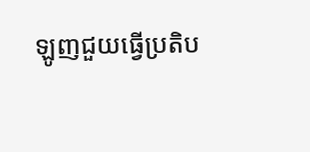ឡូញជួយធ្វើប្រតិប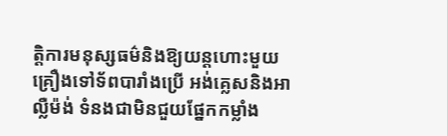ត្តិការមនុស្សធម៌និងឱ្យយន្តហោះមួយគ្រឿងទៅទ័ពបារាំងប្រើ អង់គ្លេសនិងអាល្លឺម៉ង់ ទំនងជាមិនជួយផ្នែកកម្លាំង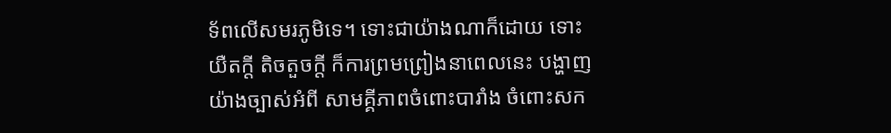ទ័ពលើសមរភូមិទេ។ ទោះជាយ៉ាងណាក៏ដោយ ទោះយឺតក្តី តិចតួចក្តី ក៏ការព្រមព្រៀងនាពេលនេះ បង្ហាញយ៉ាងច្បាស់អំពី សាមគ្គីភាពចំពោះបារាំង ចំពោះសក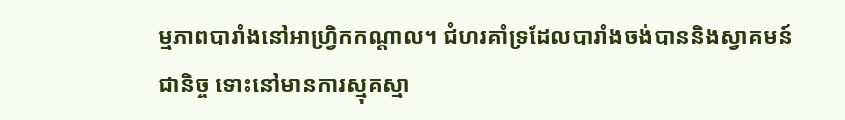ម្មភាពបារាំងនៅអាហ្វ្រិកកណ្តាល។ ជំហរគាំទ្រដែលបារាំងចង់បាននិងស្វាគមន៍ជានិច្ច ទោះនៅមានការស្មុគស្មា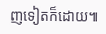ញទៀតក៏ដោយ៕